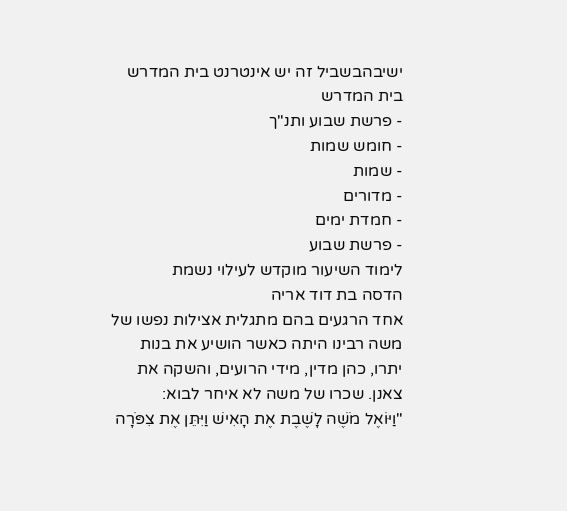ישיבהבשביל זה יש אינטרנט בית המדרש
בית המדרש
- פרשת שבוע ותנ"ך
- חומש שמות
- שמות
- מדורים
- חמדת ימים
- פרשת שבוע
לימוד השיעור מוקדש לעילוי נשמת
הדסה בת דוד אריה
אחד הרגעים בהם מתגלית אצילות נפשו של משה רבינו היתה כאשר הושיע את בנות יתרו, כהן מדין, מידי הרועים, והשקה את צאנן. שכרו של משה לא איחר לבוא:
"וַיּוֹאֶל מֹשֶׁה לָשֶׁבֶת אֶת הָאִישׁ וַיִּתֵּן אֶת צִפֹּרָה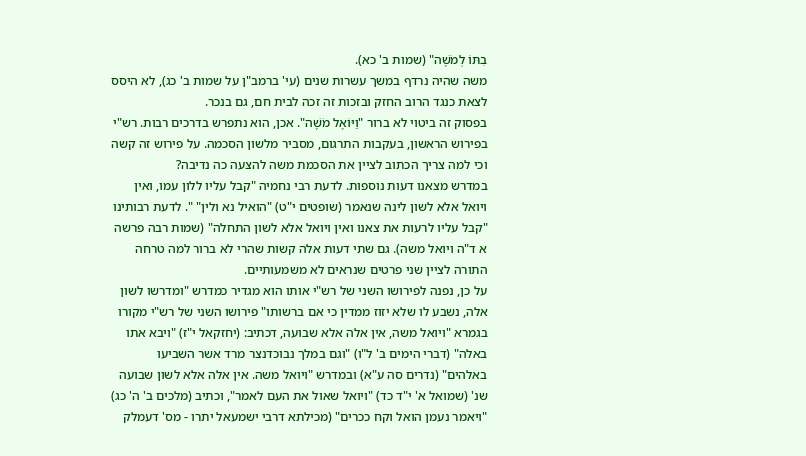בִתּוֹ לְמֹשֶׁה" (שמות ב' כא).
משה שהיה נרדף במשך עשרות שנים (עי' ברמב"ן על שמות ב' כג), לא היסס לצאת כנגד הרוב החזק ובזכות זה זכה לבית חם, גם בנכר.
בפסוק זה ביטוי לא ברור "וַיּוֹאֶל מֹשֶׁה". אכן, הוא נתפרש בדרכים רבות. רש"י בפירוש הראשון, בעקבות התרגום, מסביר מלשון הסכמה. על פירוש זה קשה וכי למה צריך הכתוב לציין את הסכמת משה להצעה כה נדיבה?
במדרש מצאנו דעות נוספות. לדעת רבי נחמיה "קבל עליו ללון עמו, ואין ויואל אלא לשון לינה שנאמר (שופטים י"ט) "הואיל נא ולין" ". לדעת רבותינו "קבל עליו לרעות את צאנו ואין ויואל אלא לשון התחלה" (שמות רבה פרשה א ד"ה ויואל משה). גם שתי דעות אלה קשות שהרי לא ברור למה טרחה התורה לציין שני פרטים שנראים לא משמעותיים.
על כן, נפנה לפירושו השני של רש"י אותו הוא מגדיר כמדרש "ומדרשו לשון אלה, נשבע לו שלא יזוז ממדין כי אם ברשותו" פירושו השני של רש"י מקורו בגמרא "ויואל משה, אין אלה אלא שבועה, דכתיב: (יחזקאל י"ז) "ויבא אתו באלה" (דברי הימים ב' ל"ו) "וגם במלך נבוכדנצר מרד אשר השביעו באלהים" (נדרים סה ע"א) ובמדרש "ויואל משה. אין אלה אלא לשון שבועה שנ' (שמואל א' י"ד כד) "ויואל שאול את העם לאמר", וכתיב (מלכים ב' ה' כג) "ויאמר נעמן הואל וקח ככרים" (מכילתא דרבי ישמעאל יתרו - מס' דעמלק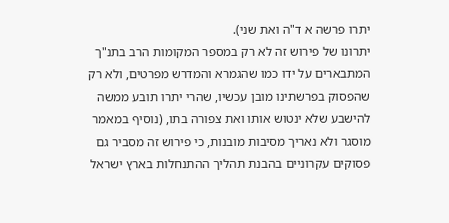יתרו פרשה א ד"ה ואת שני).
יתרונו של פירוש זה לא רק במספר המקומות הרב בתנ"ך המתבארים על ידו כמו שהגמרא והמדרש מפרטים, ולא רק שהפסוק בפרשתינו מובן עכשיו, שהרי יתרו תובע ממשה להישבע שלא ינטוש אותו ואת צפורה בתו, (נוסיף במאמר מוסגר ולא נאריך מסיבות מובנות, כי פירוש זה מסביר גם פסוקים עקרוניים בהבנת תהליך ההתנחלות בארץ ישראל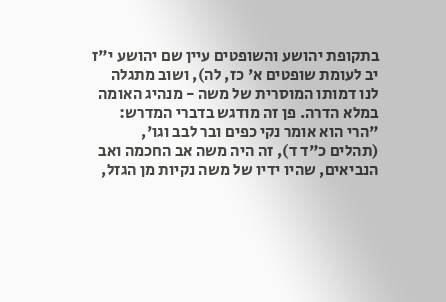בתקופת יהושע והשופטים עיין שם יהושע י"ז יב לעומת שופטים א' כז, לה), ושוב מתגלה לנו דמותו המוסרית של משה - מנהיג האומה במלא הדרה. פן זה מודגש בדברי המדרש:
"הרי הוא אומר נקי כפים ובר לבב וגו', (תהלים כ"ד ד), זה היה משה אב החכמה ואב הנביאים, שהיו ידיו של משה נקיות מן הגזל,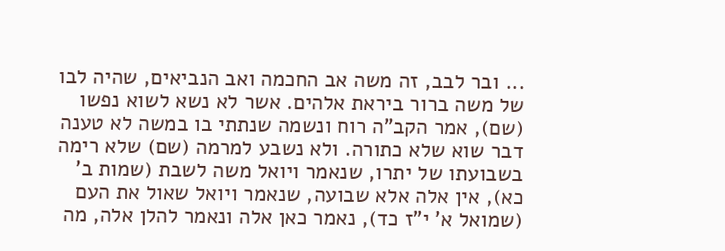... ובר לבב, זה משה אב החכמה ואב הנביאים, שהיה לבו של משה ברור ביראת אלהים. אשר לא נשא לשוא נפשו (שם), אמר הקב"ה רוח ונשמה שנתתי בו במשה לא טענה דבר שוא שלא כתורה. ולא נשבע למרמה (שם) שלא רימה בשבועתו של יתרו, שנאמר ויואל משה לשבת (שמות ב' כא), אין אלה אלא שבועה, שנאמר ויואל שאול את העם (שמואל א' י"ז כד), נאמר כאן אלה ונאמר להלן אלה, מה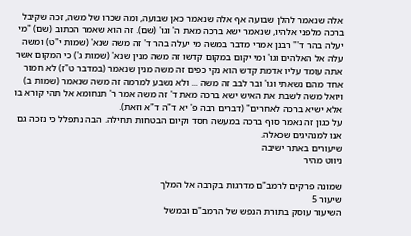אלה שנאמר להלן שבועה אף אלה שנאמר כאן שבועה, ומה שכרו של משה, זכה שקיבל ברכה מלפני אלהיו, שנאמר ישא ברכה מאת ה' וגו' (שם). זה הוא שאמר הכתוב (שם) "מי יעלה בהר ד'" רבנן אמרי מדבר במשה מי יעלה בהר ד' זה משה שנא' (שמות י"ט) ומשה עלה אל האלהים וגו' ומי יקום במקום קדשו זה משה מנין שנא' (שמות ג') כי המקום אשר אתה עומד עליו אדמת קדש הוא נקי כפים זה משה מנין שנאמר (במדבר ט"ז) לא חמור אחד מהם נשאתי וגו' ובר לבב זה משה ... ולא נשבע למרמה זה משה שנאמר (שמות ב) ויואל משה לשבת את האיש ישא ברכה מאת ד' זה משה אמר ר' תנחומא אל תהי קורא בו אלא ישיא ברכה לאחרים" (דברים רבה פ' יא ד"ה ד"א וזאת).
על כגון זה נאמר סוף ברכה במעשה חסד וקיום הבטחות תחילה. הבה נתפלל כי נזכה גם אנו למנהיגים שכאלה.
שיעורים באתר ישיבה
ניווט מהיר

שמונה פרקים לרמב"ם מדרגות בקרבה אל המלך
שיעור 5
השיעור עוסק בתורת הנפש של הרמב"ם ובמשל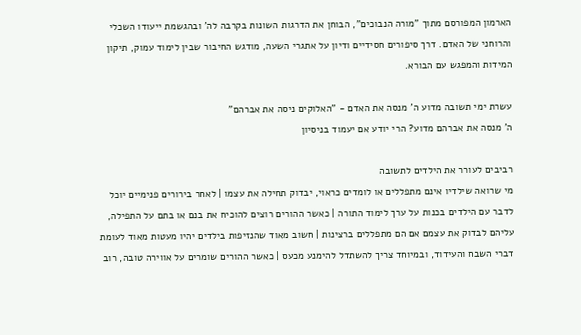הארמון המפורסם מתוך "מורה הנבוכים", הבוחן את הדרגות השונות בקרבה לה' ובהגשמת ייעודו השכלי והרוחני של האדם. דרך סיפורים חסידיים ודיון על אתגרי השעה, מודגש החיבור שבין לימוד עמוק, תיקון המידות והמפגש עם הבורא.

עשרת ימי תשובה מדוע ה' מנסה את האדם - "האלוקים ניסה את אברהם"
ה' מנסה את אברהם מדוע? הרי יודע אם יעמוד בניסיון

רביבים לעורר את הילדים לתשובה
מי שרואה שילדיו אינם מתפללים או לומדים כראוי, יבדוק תחילה את עצמו | לאחר בירורים פנימיים יוכל לדבר עם הילדים בכנות על ערך לימוד התורה | כאשר ההורים רוצים להוכיח את בנם או בתם על התפילה, עליהם לבדוק את עצמם אם הם מתפללים ברצינות | חשוב מאוד שהנזיפות בילדים יהיו מעטות מאוד לעומת דברי השבח והעידוד, ובמיוחד צריך להשתדל להימנע מכעס | כאשר ההורים שומרים על אווירה טובה, רוב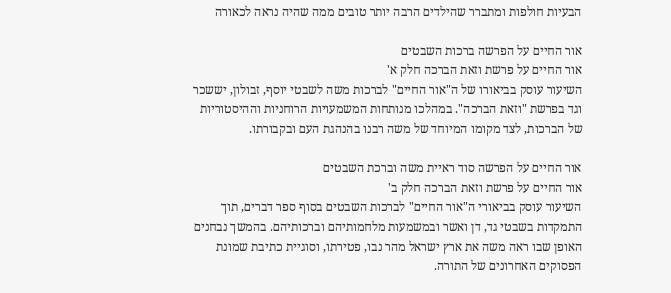הבעיות חולפות ומתברר שהילדים הרבה יותר טובים ממה שהיה נראה לכאורה

אור החיים על הפרשה ברכות השבטים
אור החיים על פרשת וזאת הברכה חלק א'
השיעור עוסק בביאורו של ה"אור החיים" לברכות משה לשבטי יוסף, זבולון, יששכר וגד בפרשת "וזאת הברכה". במהלכו מנותחות המשמעויות הרוחניות וההיסטוריות של הברכות, לצד מקומו המיוחד של משה רבנו בהנהגת העם ובקבורתו.

אור החיים על הפרשה סוד ראיית משה וברכת השבטים
אור החיים על פרשת וזאת הברכה חלק ב'
השיעור עוסק בביאורי ה"אור החיים" לברכות השבטים בסוף ספר דברים, תוך התמקדות בשבטי גד, דן ואשר ובמשמעות מלחמותיהם וברכותיהם. בהמשך נבחנים האופן שבו ראה משה את ארץ ישראל מהר נבו, פטירתו, וסוגיית כתיבת שמונת הפסוקים האחרונים של התורה.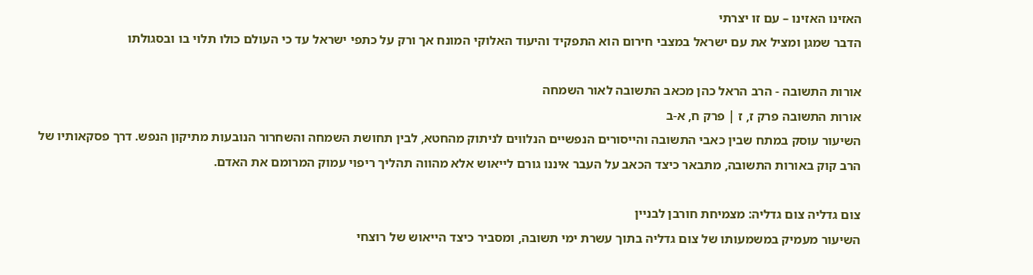האזינו האזינו – עם זו יצרתי
הדבר שמגן ומציל את עם ישראל במצבי חירום הוא התפקיד והיעוד האלוקי המונח אך ורק על כתפי ישראל עד כי העולם כולו תלוי בו ובסגולתו

אורות התשובה - הרב הראל כהן מכאב התשובה לאור השמחה
אורות התשובה פרק ז, ז | פרק ח, א-ב
השיעור עוסק במתח שבין כאבי התשובה והייסורים הנפשיים הנלווים לניתוק מהחטא, לבין תחושת השמחה והשחרור הנובעות מתיקון הנפש. דרך פסקאותיו של הרב קוק באורות התשובה, מתבאר כיצד הכאב על העבר איננו גורם לייאוש אלא מהווה תהליך ריפוי עמוק המרומם את האדם.

צום גדליה צום גדליה: מצמיחת חורבן לבניין
השיעור מעמיק במשמעותו של צום גדליה בתוך עשרת ימי תשובה, ומסביר כיצד הייאוש של רוצחי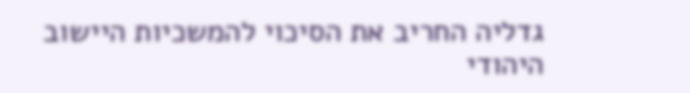גדליה החריב את הסיכוי להמשכיות היישוב היהודי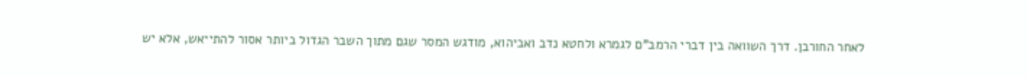לאחר החורבן. דרך השוואה בין דברי הרמב"ם לגמרא ולחטא נדב ואביהוא, מודגש המסר שגם מתוך השבר הגדול ביותר אסור להתייאש, אלא יש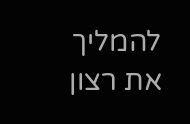להמליך את רצון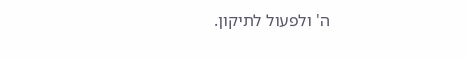ה' ולפעול לתיקון.